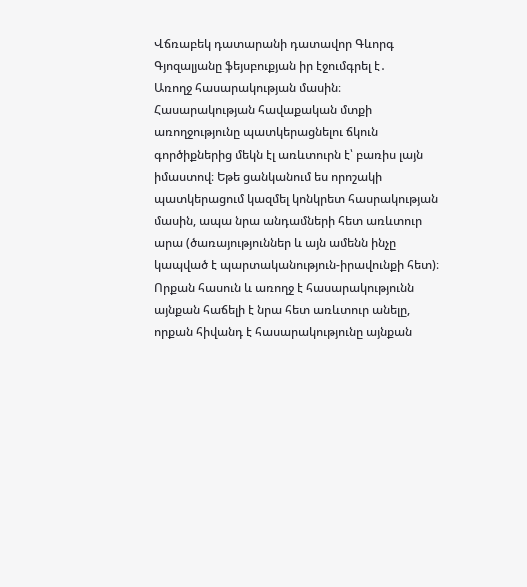Վճռաբեկ դատարանի դատավոր Գևորգ Գյոզալյանը ֆեյսբուքյան իր էջումգրել է․
Առողջ հասարակության մասին։
Հասարակության հավաքական մտքի առողջությունը պատկերացնելու ճկուն գործիքներից մեկն էլ առևտուրն է՝ բառիս լայն իմաստով։ Եթե ցանկանում ես որոշակի պատկերացում կազմել կոնկրետ հասրակության մասին, ապա նրա անդամների հետ առևտուր արա (ծառայություններ և այն ամենն ինչը կապված է պարտականություն-իրավունքի հետ)։ Որքան հասուն և առողջ է հասարակությունն այնքան հաճելի է նրա հետ առևտուր անելը, որքան հիվանդ է հասարակությունը այնքան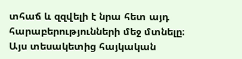տհաճ և զզվելի է նրա հետ այդ հարաբերությունների մեջ մտնելը։
Այս տեսակետից հայկական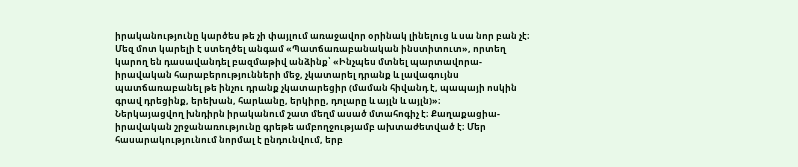իրականությունը կարծես թե չի փայլում առաջավոր օրինակ լինելուց և սա նոր բան չէ։ Մեզ մոտ կարելի է ստեղծել անգամ «Պատճառաբանական ինստիտուտ», որտեղ կարող են դասավանդել բազմաթիվ անձինք՝ «Ինչպես մտնել պարտավորա-իրավական հարաբերությունների մեջ, չկատարել դրանք և լավագույնս պատճառաբանել թե ինչու դրանք չկատարեցիր (մաման հիվանդ է, պապայի ոսկին գրավ դրեցինք, երեխան, հարևանը, երկիրը, դոլարը և այլն և այլն)»։
Ներկայացվող խնդիրն իրականում շատ մեղմ ասած մտահոգիչ է։ Քաղաքացիա-իրավական շրջանառությունը գրեթե ամբողջությամբ ախտաժետված է։ Մեր հասարակությունում նորմալ է ընդունվում, երբ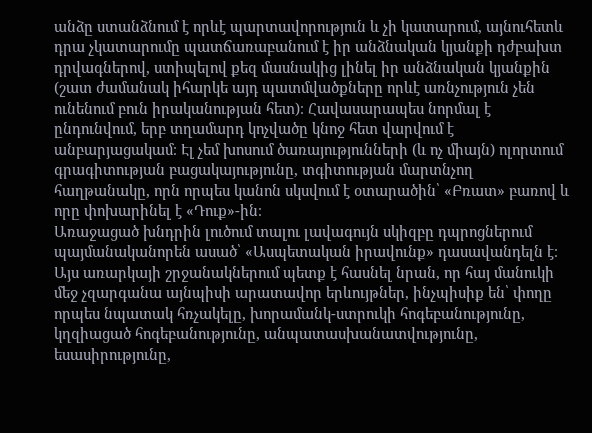անձը ստանձնում է որևէ պարտավորություն և չի կատարում, այնուհետև դրա չկատարումը պատճառաբանում է իր անձնական կյանքի դժբախտ դրվագներով, ստիպելով քեզ մասնակից լինել իր անձնական կյանքին (շատ ժամանակ իհարկե այդ պատմվածքները որևէ առնչություն չեն ունենում բուն իրականության հետ)։ Հավասարապես նորմալ է ընդունվում, երբ տղամարդ կոչվածը կնոջ հետ վարվում է անբարյացակամ։ Էլ չեմ խոսում ծառայությունների (և ոչ միայն) ոլորտում գրագիտության բացակայությունը, տգիտության մարտնչող հաղթանակը, որն որպես կանոն սկսվում է օտարածին՝ «Բռատ» բառով և որը փոխարինել է «Դուք»-ին։
Առաջացած խնդրին լուծում տալու լավագույն սկիզբը դպրոցներում պայմանականորեն ասած՝ «Ասպետական իրավունք» դասավանդելն է։ Այս առարկայի շրջանակներում պետք է հասնել նրան, որ հայ մանուկի մեջ չզարգանա այնպիսի արատավոր երևույթներ, ինչպիսիք են՝ փողը որպես նպատակ հռչակելը, խորամանկ-ստրուկի հոգեբանությունը, կղզիացած հոգեբանությունը, անպատասխանատվությունը, եսասիրությունը,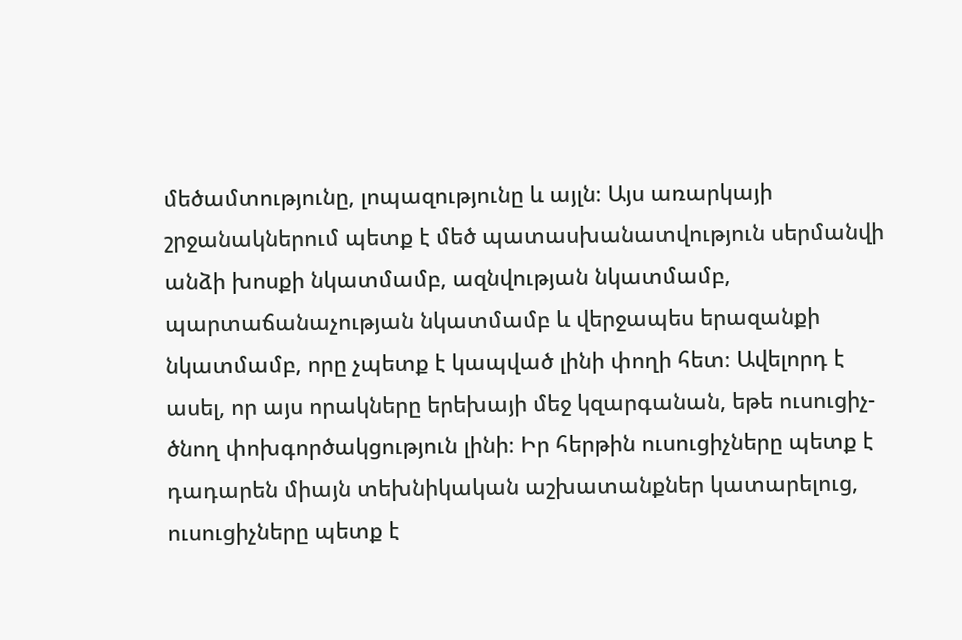մեծամտությունը, լոպազությունը և այլն։ Այս առարկայի շրջանակներում պետք է մեծ պատասխանատվություն սերմանվի անձի խոսքի նկատմամբ, ազնվության նկատմամբ, պարտաճանաչության նկատմամբ և վերջապես երազանքի նկատմամբ, որը չպետք է կապված լինի փողի հետ։ Ավելորդ է ասել, որ այս որակները երեխայի մեջ կզարգանան, եթե ուսուցիչ-ծնող փոխգործակցություն լինի։ Իր հերթին ուսուցիչները պետք է դադարեն միայն տեխնիկական աշխատանքներ կատարելուց, ուսուցիչները պետք է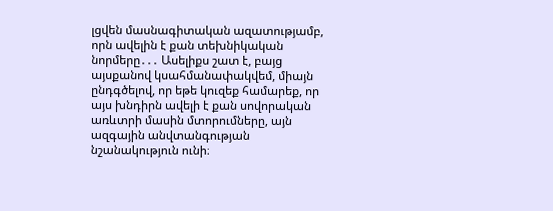լցվեն մասնագիտական ազատությամբ, որն ավելին է քան տեխնիկական նորմերը․․․ Ասելիքս շատ է, բայց այսքանով կսահմանափակվեմ, միայն ընդգծելով, որ եթե կուզեք համարեք, որ այս խնդիրն ավելի է քան սովորական առևտրի մասին մտորումները, այն ազգային անվտանգության նշանակություն ունի։